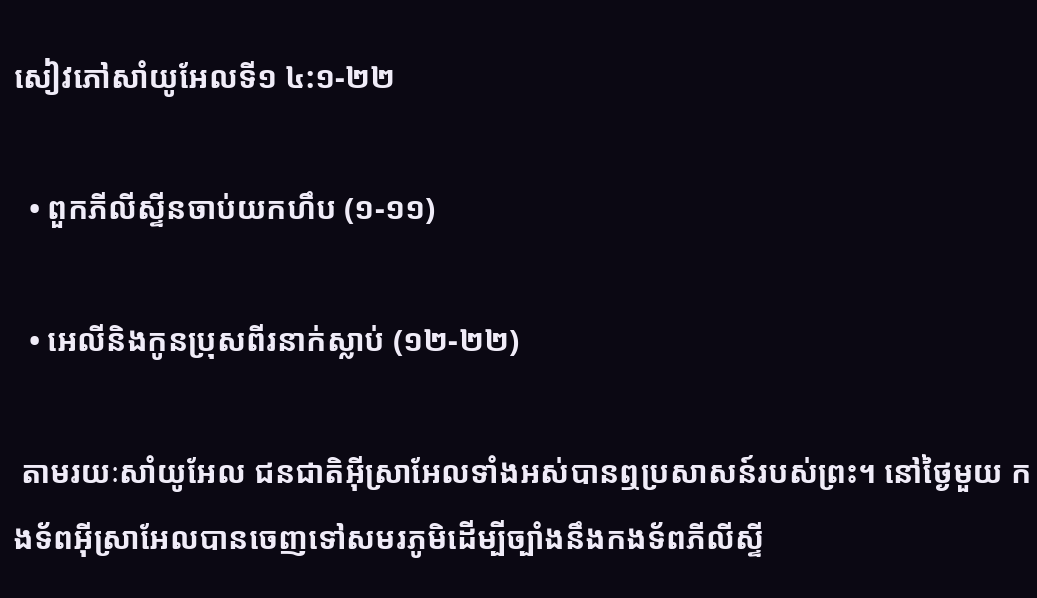សៀវភៅសាំយូអែលទី១ ៤:១-២២

  • ពួកភីលីស្ទីនចាប់យកហឹប (១-១១)

  • អេលីនិងកូនប្រុសពីរនាក់ស្លាប់ (១២-២២)

 តាមរយៈសាំយូអែល ជនជាតិអ៊ីស្រាអែលទាំងអស់បានឮប្រសាសន៍របស់ព្រះ។ នៅថ្ងៃមួយ កងទ័ពអ៊ីស្រាអែលបានចេញទៅសមរភូមិដើម្បីច្បាំងនឹងកងទ័ពភីលីស្ទី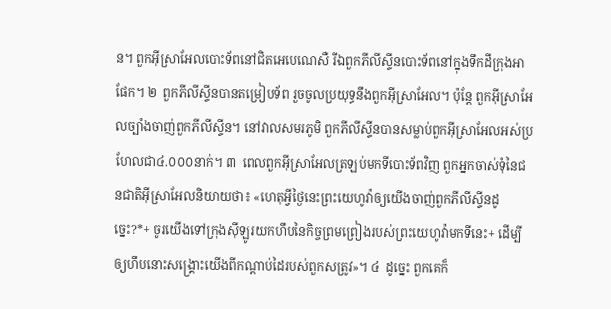ន។ ពួកអ៊ីស្រាអែលបោះទ័ពនៅជិតអេបេណេសឺ រីឯពួកភីលីស្ទីនបោះទ័ពនៅក្នុងទឹកដីក្រុងអាផែក។ ២  ពួកភីលីស្ទីនបានតម្រៀបទ័ព រួចចូលប្រយុទ្ធនឹងពួកអ៊ីស្រាអែល។ ប៉ុន្តែ ពួកអ៊ីស្រាអែលច្បាំងចាញ់ពួកភីលីស្ទីន។ នៅវាលសមរភូមិ ពួកភីលីស្ទីនបានសម្លាប់ពួកអ៊ីស្រាអែលអស់ប្រហែលជា៤.០០០នាក់។ ៣  ពេលពួកអ៊ីស្រាអែលត្រឡប់មកទីបោះទ័ពវិញ ពួកអ្នកចាស់ទុំនៃជនជាតិអ៊ីស្រាអែលនិយាយថា៖ «ហេតុអ្វីថ្ងៃនេះព្រះយេហូវ៉ាឲ្យយើងចាញ់ពួកភីលីស្ទីនដូច្នេះ?*+ ចូរយើងទៅក្រុងស៊ីឡូរយកហឹបនៃកិច្ចព្រមព្រៀងរបស់ព្រះយេហូវ៉ាមកទីនេះ+ ដើម្បីឲ្យហឹបនោះសង្គ្រោះយើងពីកណ្ដាប់ដៃរបស់ពួកសត្រូវ»។ ៤  ដូច្នេះ ពួកគេក៏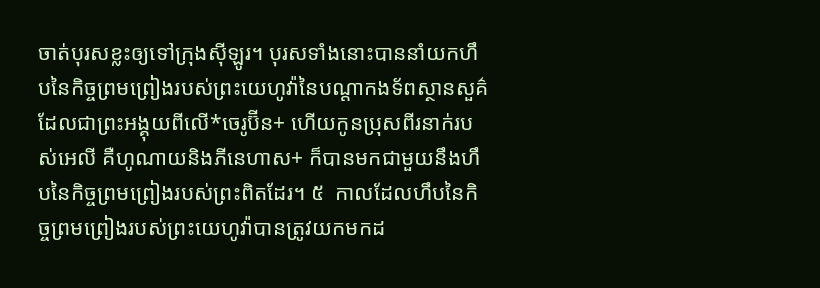ចាត់បុរសខ្លះឲ្យទៅក្រុងស៊ីឡូរ។ បុរសទាំងនោះបាននាំយកហឹបនៃកិច្ចព្រមព្រៀងរបស់ព្រះយេហូវ៉ានៃបណ្ដាកងទ័ពស្ថានសួគ៌ ដែលជាព្រះអង្គុយពីលើ*ចេរូប៊ីន+ ហើយកូនប្រុសពីរនាក់របស់អេលី គឺហូណាយនិងភីនេហាស+ ក៏បានមកជាមួយនឹងហឹបនៃកិច្ចព្រមព្រៀងរបស់ព្រះពិតដែរ។ ៥  កាលដែលហឹបនៃកិច្ចព្រមព្រៀងរបស់ព្រះយេហូវ៉ាបានត្រូវយកមកដ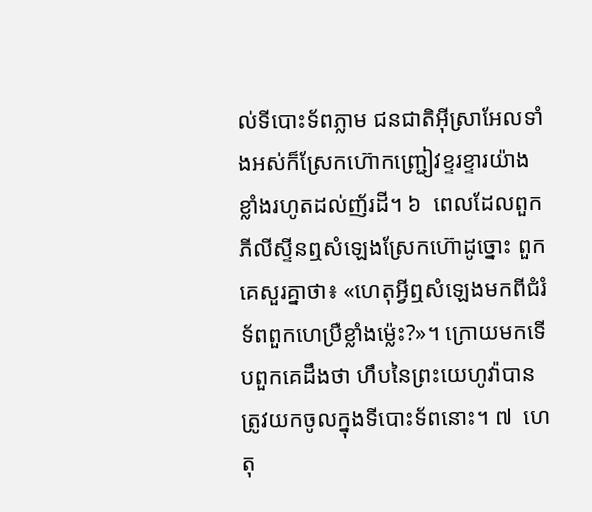ល់ទីបោះទ័ពភ្លាម ជនជាតិអ៊ីស្រាអែលទាំងអស់ក៏ស្រែកហ៊ោកញ្ជ្រៀវខ្ទរខ្ទារយ៉ាងខ្លាំងរហូតដល់ញ័រដី។ ៦  ពេលដែលពួកភីលីស្ទីនឮសំឡេងស្រែកហ៊ោដូច្នោះ ពួកគេសួរគ្នាថា៖ «ហេតុអ្វីឮសំឡេងមកពីជំរំទ័ពពួកហេប្រឺខ្លាំងម្ល៉េះ?»។ ក្រោយមកទើបពួកគេដឹងថា ហឹបនៃព្រះយេហូវ៉ាបានត្រូវយកចូលក្នុងទីបោះទ័ពនោះ។ ៧  ហេតុ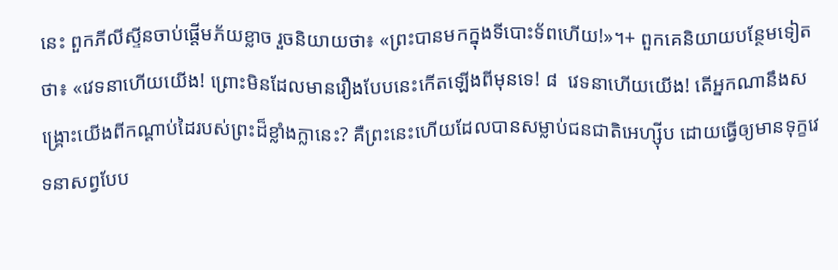នេះ ពួកភីលីស្ទីនចាប់ផ្ដើមភ័យខ្លាច រួចនិយាយថា៖ «ព្រះបានមកក្នុងទីបោះទ័ពហើយ!»។+ ពួកគេនិយាយបន្ថែមទៀតថា៖ «វេទនាហើយយើង! ព្រោះមិនដែលមានរឿងបែបនេះកើតឡើងពីមុនទេ! ៨  វេទនាហើយយើង! តើអ្នកណានឹងសង្គ្រោះយើងពីកណ្ដាប់ដៃរបស់ព្រះដ៏ខ្លាំងក្លានេះ? គឺព្រះនេះហើយដែលបានសម្លាប់ជនជាតិអេហ្ស៊ីប ដោយធ្វើឲ្យមានទុក្ខវេទនាសព្វបែប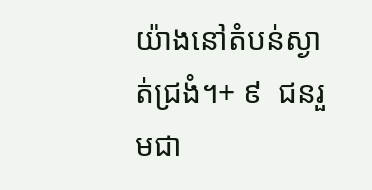យ៉ាងនៅតំបន់ស្ងាត់ជ្រងំ។+ ៩  ជនរួមជា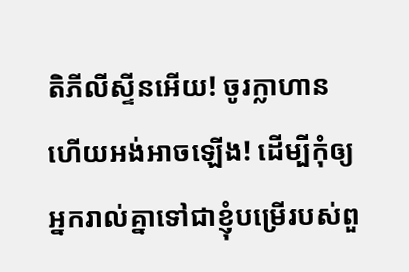តិភីលីស្ទីនអើយ! ចូរក្លាហាន ហើយអង់អាចឡើង! ដើម្បីកុំឲ្យអ្នករាល់គ្នាទៅជាខ្ញុំបម្រើរបស់ពួ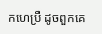កហេប្រឺ ដូចពួកគេ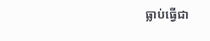ធ្លាប់ធ្វើជា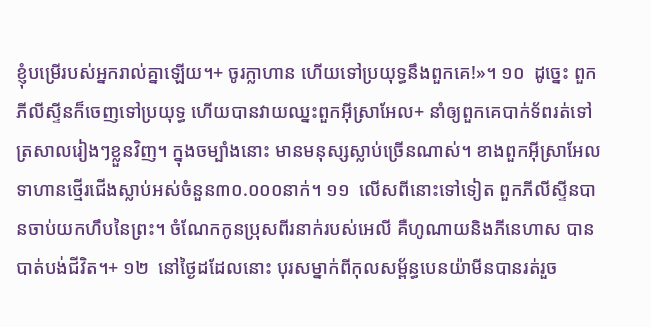ខ្ញុំបម្រើរបស់អ្នករាល់គ្នាឡើយ។+ ចូរក្លាហាន ហើយទៅប្រយុទ្ធនឹងពួកគេ!»។ ១០  ដូច្នេះ ពួកភីលីស្ទីនក៏ចេញទៅប្រយុទ្ធ ហើយបានវាយឈ្នះពួកអ៊ីស្រាអែល+ នាំឲ្យពួកគេបាក់ទ័ពរត់ទៅត្រសាលរៀងៗខ្លួនវិញ។ ក្នុងចម្បាំងនោះ មានមនុស្សស្លាប់ច្រើនណាស់។ ខាងពួកអ៊ីស្រាអែល ទាហានថ្មើរជើងស្លាប់អស់ចំនួន៣០.០០០នាក់។ ១១  លើសពីនោះទៅទៀត ពួកភីលីស្ទីនបានចាប់យកហឹបនៃព្រះ។ ចំណែកកូនប្រុសពីរនាក់របស់អេលី គឺហូណាយនិងភីនេហាស បានបាត់បង់ជីវិត។+ ១២  នៅថ្ងៃដដែលនោះ បុរសម្នាក់ពីកុលសម្ព័ន្ធបេនយ៉ាមីនបានរត់រួច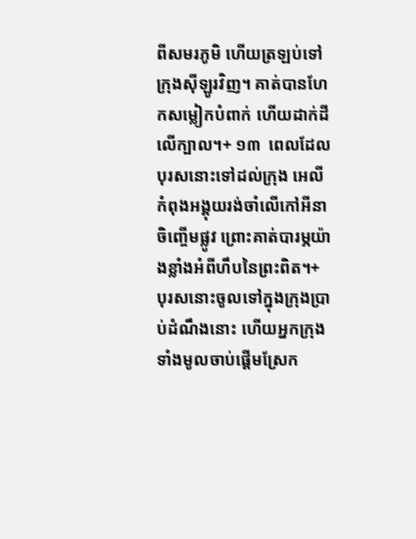ពីសមរភូមិ ហើយត្រឡប់ទៅក្រុងស៊ីឡូរវិញ។ គាត់បានហែកសម្លៀកបំពាក់ ហើយដាក់ដីលើក្បាល។+ ១៣  ពេលដែលបុរសនោះទៅដល់ក្រុង អេលីកំពុងអង្គុយរង់ចាំលើកៅអីនាចិញ្ចើមផ្លូវ ព្រោះគាត់បារម្ភយ៉ាងខ្លាំងអំពីហឹបនៃព្រះពិត។+ បុរសនោះចូលទៅក្នុងក្រុងប្រាប់ដំណឹងនោះ ហើយអ្នកក្រុងទាំងមូលចាប់ផ្ដើមស្រែក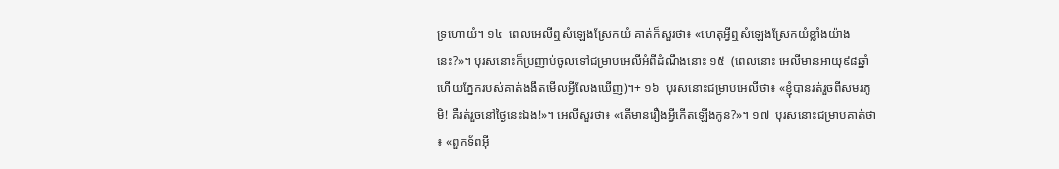ទ្រហោយំ។ ១៤  ពេលអេលីឮសំឡេងស្រែកយំ គាត់ក៏សួរថា៖ «ហេតុអ្វីឮសំឡេងស្រែកយំខ្លាំងយ៉ាងនេះ?»។ បុរសនោះក៏ប្រញាប់ចូលទៅជម្រាបអេលីអំពីដំណឹងនោះ ១៥  (ពេលនោះ អេលីមានអាយុ៩៨ឆ្នាំ ហើយភ្នែករបស់គាត់ងងឹតមើលអ្វីលែងឃើញ)។+ ១៦  បុរសនោះជម្រាបអេលីថា៖ «ខ្ញុំបានរត់រួចពីសមរភូមិ! គឺរត់រួចនៅថ្ងៃនេះឯង!»។ អេលីសួរថា៖ «តើមានរឿងអ្វីកើតឡើងកូន?»។ ១៧  បុរសនោះជម្រាបគាត់ថា៖ «ពួកទ័ពអ៊ី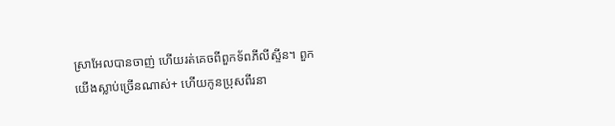ស្រាអែលបានចាញ់ ហើយរត់គេចពីពួកទ័ពភីលីស្ទីន។ ពួកយើងស្លាប់ច្រើនណាស់+ ហើយកូនប្រុសពីរនា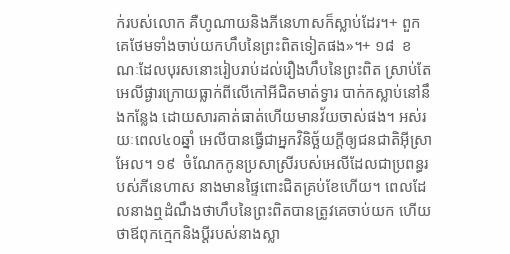ក់របស់លោក គឺហូណាយនិងភីនេហាសក៏ស្លាប់ដែរ។+ ពួកគេថែមទាំងចាប់យកហឹបនៃព្រះពិតទៀតផង»។+ ១៨  ខណៈដែលបុរសនោះរៀបរាប់ដល់រឿងហឹបនៃព្រះពិត ស្រាប់តែអេលីផ្ងារក្រោយធ្លាក់ពីលើកៅអីជិតមាត់ទ្វារ បាក់កស្លាប់នៅនឹងកន្លែង ដោយសារគាត់ធាត់ហើយមានវ័យចាស់ផង។ អស់រយៈពេល៤០ឆ្នាំ អេលីបានធ្វើជាអ្នកវិនិច្ឆ័យក្ដីឲ្យជនជាតិអ៊ីស្រាអែល។ ១៩  ចំណែកកូនប្រសាស្រីរបស់អេលីដែលជាប្រពន្ធរបស់ភីនេហាស នាងមានផ្ទៃពោះជិតគ្រប់ខែហើយ។ ពេលដែលនាងឮដំណឹងថាហឹបនៃព្រះពិតបានត្រូវគេចាប់យក ហើយថាឪពុកក្មេកនិងប្ដីរបស់នាងស្លា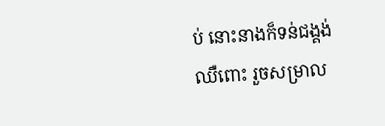ប់ នោះនាងក៏ទន់ជង្គង់ឈឺពោះ រួចសម្រាល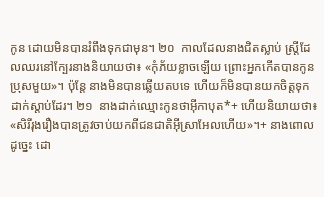កូន ដោយមិនបានរំពឹងទុកជាមុន។ ២០  កាលដែលនាងជិតស្លាប់ ស្ត្រីដែលឈរនៅក្បែរនាងនិយាយថា៖ «កុំភ័យខ្លាចឡើយ ព្រោះអ្នកកើតបានកូនប្រុសមួយ»។ ប៉ុន្តែ នាងមិនបានឆ្លើយតបទេ ហើយក៏មិនបានយកចិត្តទុកដាក់ស្ដាប់ដែរ។ ២១  នាងដាក់ឈ្មោះកូនថាអ៊ីកាបុត*+ ហើយនិយាយថា៖ «សិរីរុងរឿងបានត្រូវចាប់យកពីជនជាតិអ៊ីស្រាអែលហើយ»។+ នាងពោលដូច្នេះ ដោ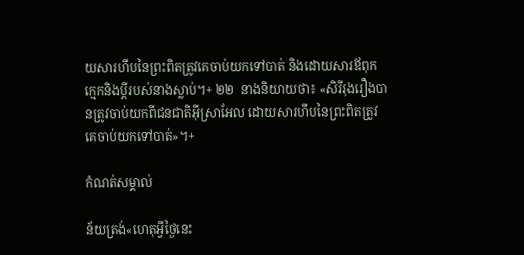យសារហឹបនៃព្រះពិតត្រូវគេចាប់យកទៅបាត់ និងដោយសារឪពុកក្មេកនិងប្ដីរបស់នាងស្លាប់។+ ២២  នាងនិយាយថា៖ «សិរីរុងរឿងបានត្រូវចាប់យកពីជនជាតិអ៊ីស្រាអែល ដោយសារហឹបនៃព្រះពិតត្រូវគេចាប់យកទៅបាត់»។+

កំណត់សម្គាល់

ន័យត្រង់«ហេតុអ្វីថ្ងៃនេះ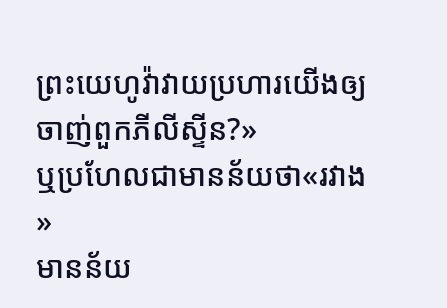ព្រះយេហូវ៉ាវាយប្រហារយើងឲ្យចាញ់ពួកភីលីស្ទីន?»
ឬប្រហែលជាមានន័យថា«រវាង»
មានន័យ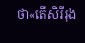ថា«តើសិរីរុង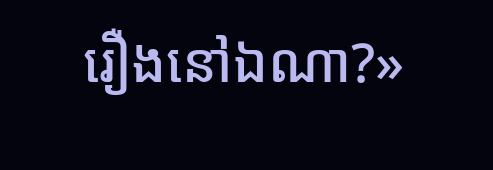រឿងនៅឯណា?»